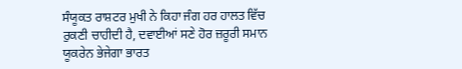ਸੰਯੂਕਤ ਰਾਸ਼ਟਰ ਮੁਖੀ ਨੇ ਕਿਹਾ ਜੰਗ ਹਰ ਹਾਲਤ ਵਿੱਚ ਰੁਕਣੀ ਚਾਹੀਦੀ ਹੈ, ਦਵਾਈਆਂ ਸਣੇ ਹੋਰ ਜ਼ਰੂਰੀ ਸਮਾਨ ਯੂਕਰੇਨ ਭੇਜੇਗਾ ਭਾਰਤ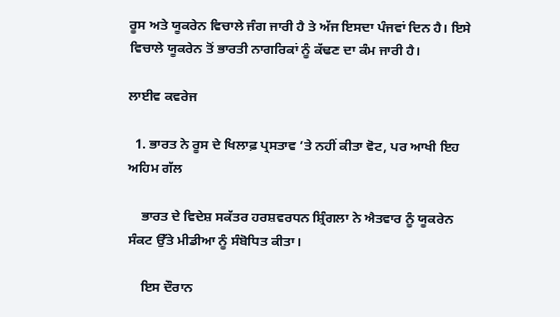ਰੂਸ ਅਤੇ ਯੂਕਰੇਨ ਵਿਚਾਲੇ ਜੰਗ ਜਾਰੀ ਹੈ ਤੇ ਅੱਜ ਇਸਦਾ ਪੰਜਵਾਂ ਦਿਨ ਹੈ। ਇਸੇ ਵਿਚਾਲੇ ਯੂਕਰੇਨ ਤੋਂ ਭਾਰਤੀ ਨਾਗਰਿਕਾਂ ਨੂੰ ਕੱਢਣ ਦਾ ਕੰਮ ਜਾਰੀ ਹੈ।

ਲਾਈਵ ਕਵਰੇਜ

  1. ਭਾਰਤ ਨੇ ਰੂਸ ਦੇ ਖਿਲਾਫ਼ ਪ੍ਰਸਤਾਵ ’ਤੇ ਨਹੀਂ ਕੀਤਾ ਵੋਟ, ਪਰ ਆਖੀ ਇਹ ਅਹਿਮ ਗੱਲ

    ਭਾਰਤ ਦੇ ਵਿਦੇਸ਼ ਸਕੱਤਰ ਹਰਸ਼ਵਰਧਨ ਸ਼੍ਰਿੰਗਲਾ ਨੇ ਐਤਵਾਰ ਨੂੰ ਯੂਕਰੇਨ ਸੰਕਟ ਉੱਤੇ ਮੀਡੀਆ ਨੂੰ ਸੰਬੋਧਿਤ ਕੀਤਾ।

    ਇਸ ਦੌਰਾਨ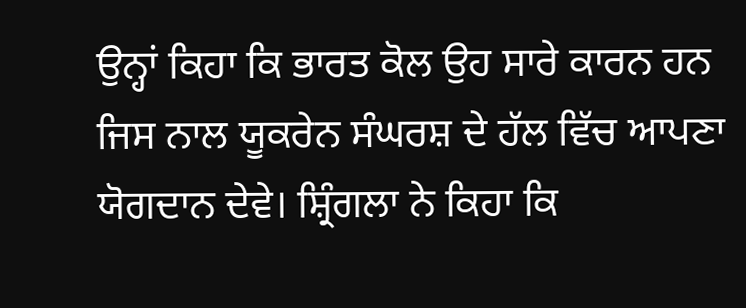ਉਨ੍ਹਾਂ ਕਿਹਾ ਕਿ ਭਾਰਤ ਕੋਲ ਉਹ ਸਾਰੇ ਕਾਰਨ ਹਨ ਜਿਸ ਨਾਲ ਯੂਕਰੇਨ ਸੰਘਰਸ਼ ਦੇ ਹੱਲ ਵਿੱਚ ਆਪਣਾ ਯੋਗਦਾਨ ਦੇਵੇ। ਸ਼੍ਰਿੰਗਲਾ ਨੇ ਕਿਹਾ ਕਿ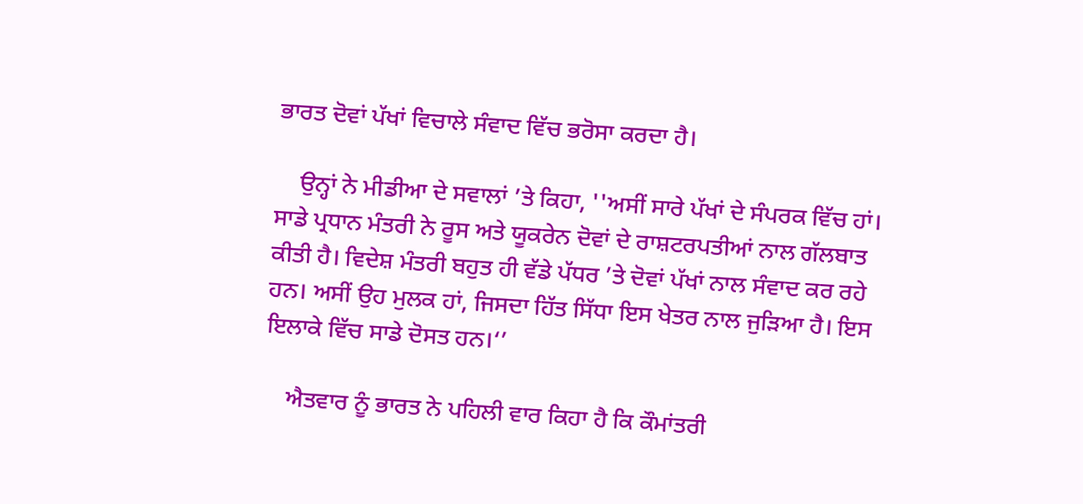ਭਾਰਤ ਦੋਵਾਂ ਪੱਖਾਂ ਵਿਚਾਲੇ ਸੰਵਾਦ ਵਿੱਚ ਭਰੋਸਾ ਕਰਦਾ ਹੈ।

    ਉਨ੍ਹਾਂ ਨੇ ਮੀਡੀਆ ਦੇ ਸਵਾਲਾਂ ’ਤੇ ਕਿਹਾ, ''ਅਸੀਂ ਸਾਰੇ ਪੱਖਾਂ ਦੇ ਸੰਪਰਕ ਵਿੱਚ ਹਾਂ। ਸਾਡੇ ਪ੍ਰਧਾਨ ਮੰਤਰੀ ਨੇ ਰੂਸ ਅਤੇ ਯੂਕਰੇਨ ਦੋਵਾਂ ਦੇ ਰਾਸ਼ਟਰਪਤੀਆਂ ਨਾਲ ਗੱਲਬਾਤ ਕੀਤੀ ਹੈ। ਵਿਦੇਸ਼ ਮੰਤਰੀ ਬਹੁਤ ਹੀ ਵੱਡੇ ਪੱਧਰ ’ਤੇ ਦੋਵਾਂ ਪੱਖਾਂ ਨਾਲ ਸੰਵਾਦ ਕਰ ਰਹੇ ਹਨ। ਅਸੀਂ ਉਹ ਮੁਲਕ ਹਾਂ, ਜਿਸਦਾ ਹਿੱਤ ਸਿੱਧਾ ਇਸ ਖੇਤਰ ਨਾਲ ਜੁੜਿਆ ਹੈ। ਇਸ ਇਲਾਕੇ ਵਿੱਚ ਸਾਡੇ ਦੋਸਤ ਹਨ।‘’

    ਐਤਵਾਰ ਨੂੰ ਭਾਰਤ ਨੇ ਪਹਿਲੀ ਵਾਰ ਕਿਹਾ ਹੈ ਕਿ ਕੌਮਾਂਤਰੀ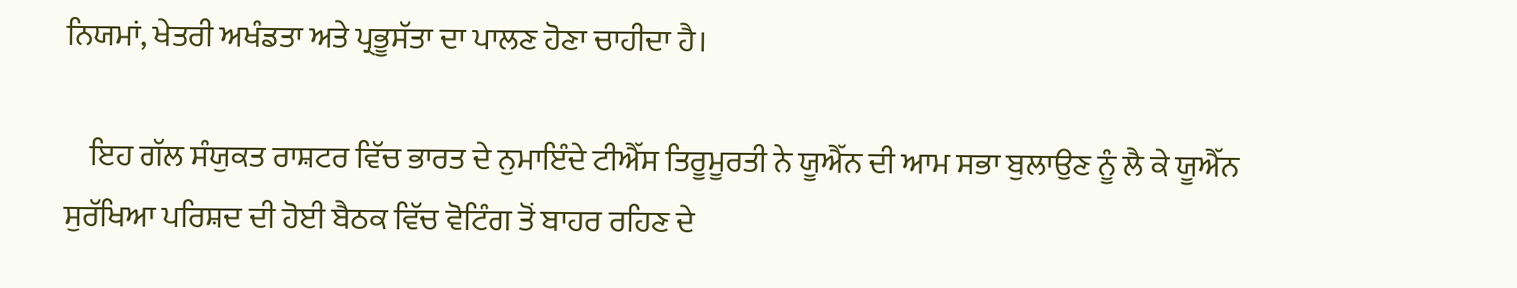ਨਿਯਮਾਂ, ਖੇਤਰੀ ਅਖੰਡਤਾ ਅਤੇ ਪ੍ਰਭੂਸੱਤਾ ਦਾ ਪਾਲਣ ਹੋਣਾ ਚਾਹੀਦਾ ਹੈ।

    ਇਹ ਗੱਲ ਸੰਯੁਕਤ ਰਾਸ਼ਟਰ ਵਿੱਚ ਭਾਰਤ ਦੇ ਨੁਮਾਇੰਦੇ ਟੀਐੱਸ ਤਿਰੂਮੂਰਤੀ ਨੇ ਯੂਐੱਨ ਦੀ ਆਮ ਸਭਾ ਬੁਲਾਉਣ ਨੂੰ ਲੈ ਕੇ ਯੂਐੱਨ ਸੁਰੱਖਿਆ ਪਰਿਸ਼ਦ ਦੀ ਹੋਈ ਬੈਠਕ ਵਿੱਚ ਵੋਟਿੰਗ ਤੋਂ ਬਾਹਰ ਰਹਿਣ ਦੇ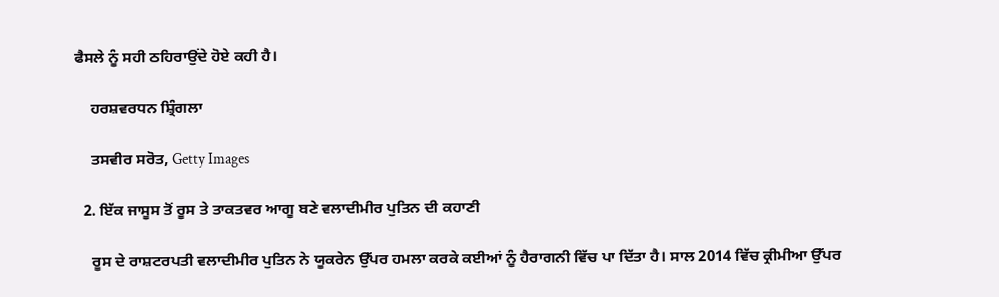ਫੈਸਲੇ ਨੂੰ ਸਹੀ ਠਹਿਰਾਉਂਦੇ ਹੋਏ ਕਹੀ ਹੈ।

    ਹਰਸ਼ਵਰਧਨ ਸ਼੍ਰਿੰਗਲਾ

    ਤਸਵੀਰ ਸਰੋਤ, Getty Images

  2. ਇੱਕ ਜਾਸੂਸ ਤੋਂ ਰੂਸ ਤੇ ਤਾਕਤਵਰ ਆਗੂ ਬਣੇ ਵਲਾਦੀਮੀਰ ਪੁਤਿਨ ਦੀ ਕਹਾਣੀ

    ਰੂਸ ਦੇ ਰਾਸ਼ਟਰਪਤੀ ਵਲਾਦੀਮੀਰ ਪੁਤਿਨ ਨੇ ਯੂਕਰੇਨ ਉੱਪਰ ਹਮਲਾ ਕਰਕੇ ਕਈਆਂ ਨੂੰ ਹੈਰਾਗਨੀ ਵਿੱਚ ਪਾ ਦਿੱਤਾ ਹੈ। ਸਾਲ 2014 ਵਿੱਚ ਕ੍ਰੀਮੀਆ ਉੱਪਰ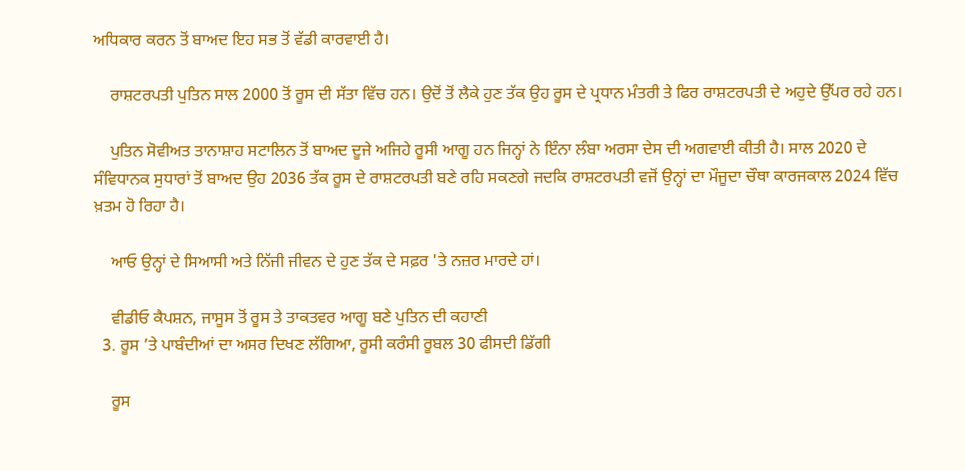ਅਧਿਕਾਰ ਕਰਨ ਤੋਂ ਬਾਅਦ ਇਹ ਸਭ ਤੋਂ ਵੱਡੀ ਕਾਰਵਾਈ ਹੈ।

    ਰਾਸ਼ਟਰਪਤੀ ਪੁਤਿਨ ਸਾਲ 2000 ਤੋਂ ਰੂਸ ਦੀ ਸੱਤਾ ਵਿੱਚ ਹਨ। ਉਦੋਂ ਤੋਂ ਲੈਕੇ ਹੁਣ ਤੱਕ ਉਹ ਰੂਸ ਦੇ ਪ੍ਰਧਾਨ ਮੰਤਰੀ ਤੇ ਫਿਰ ਰਾਸ਼ਟਰਪਤੀ ਦੇ ਅਹੁਦੇ ਉੱਪਰ ਰਹੇ ਹਨ।

    ਪੁਤਿਨ ਸੋਵੀਅਤ ਤਾਨਾਸ਼ਾਹ ਸਟਾਲਿਨ ਤੋਂ ਬਾਅਦ ਦੂਜੇ ਅਜਿਹੇ ਰੂਸੀ ਆਗੂ ਹਨ ਜਿਨ੍ਹਾਂ ਨੇ ਇੰਨਾ ਲੰਬਾ ਅਰਸਾ ਦੇਸ ਦੀ ਅਗਵਾਈ ਕੀਤੀ ਹੈ। ਸਾਲ 2020 ਦੇ ਸੰਵਿਧਾਨਕ ਸੁਧਾਰਾਂ ਤੋਂ ਬਾਅਦ ਉਹ 2036 ਤੱਕ ਰੂਸ ਦੇ ਰਾਸ਼ਟਰਪਤੀ ਬਣੇ ਰਹਿ ਸਕਣਗੇ ਜਦਕਿ ਰਾਸ਼ਟਰਪਤੀ ਵਜੋਂ ਉਨ੍ਹਾਂ ਦਾ ਮੌਜੂਦਾ ਚੌਥਾ ਕਾਰਜਕਾਲ 2024 ਵਿੱਚ ਖ਼ਤਮ ਹੋ ਰਿਹਾ ਹੈ।

    ਆਓ ਉਨ੍ਹਾਂ ਦੇ ਸਿਆਸੀ ਅਤੇ ਨਿੱਜੀ ਜੀਵਨ ਦੇ ਹੁਣ ਤੱਕ ਦੇ ਸਫ਼ਰ 'ਤੇ ਨਜ਼ਰ ਮਾਰਦੇ ਹਾਂ।

    ਵੀਡੀਓ ਕੈਪਸ਼ਨ, ਜਾਸੂਸ ਤੋਂ ਰੂਸ ਤੇ ਤਾਕਤਵਰ ਆਗੂ ਬਣੇ ਪੁਤਿਨ ਦੀ ਕਹਾਣੀ
  3. ਰੂਸ ’ਤੇ ਪਾਬੰਦੀਆਂ ਦਾ ਅਸਰ ਦਿਖਣ ਲੱਗਿਆ, ਰੂਸੀ ਕਰੰਸੀ ਰੂਬਲ 30 ਫੀਸਦੀ ਡਿੱਗੀ

    ਰੂਸ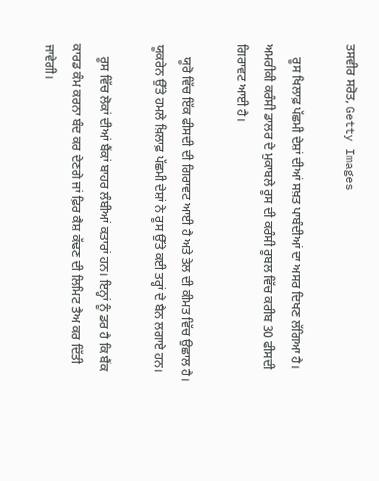ਤਸਵੀਰ ਸਰੋਤ, Getty Images

    ਰੂਸ ਖਿਲਾਫ਼ ਪੱਛਮੀ ਦੇਸ਼ਾਂ ਦੀਆਂ ਸਖ਼ਤ ਪਾਬੰਦੀਆਂ ਦਾ ਅਸਰ ਦਿਖਣ ਲੱਗਿਆ ਹੈ। ਅਮਰੀਕੀ ਕਰੰਸੀ ਡਾਲਰ ਦੇ ਮੁਕਾਬਲੇ ਰੂਸ ਦੀ ਕਰੰਸੀ ਰੂਬਲ ਵਿੱਚ ਕਰੀਬ 30 ਫੀਸਦੀ ਗਿਰਾਵਟ ਆਈ ਹੈ।

    ਯੂਰੋ ਵਿੱਚ ਇੱਕ ਫੀਸਦੀ ਦੀ ਗਿਰਾਵਟ ਆਈ ਹੈ ਅਤੇ ਤੇਲ ਦੀ ਕੀਮਤ ਵਿੱਚ ਉਛਾਲ ਹੈ। ਯੂਕਰੇਨ ਉੱਤੇ ਹਮਲੇ ਖ਼ਿਲਾਫ਼ ਪੱਛਮੀ ਦੇਸ਼ਾਂ ਨੇ ਰੂਸ ਉੱਤੇ ਕਈ ਤਰ੍ਹਾਂ ਦੇ ਬੈਨ ਲਗਾਏ ਹਨ।

    ਰੂਸ ਵਿੱਚ ਲੋਕਾਂ ਦੀਆਂ ਬੈਂਕਾਂ ਬਾਹਰ ਲੰਬੀਆਂ ਕਤਾਰਾਂ ਹਨ। ਇਨ੍ਹਾਂ ਨੂੰ ਡਰ ਹੈ ਕਿ ਬੈਂਕ ਕਾਰਡ ਕੰਮ ਕਰਨਾ ਬੰਦ ਕਰ ਦੇਣਗੇ ਜਾਂ ਫ਼ਿਰ ਕੈਸ਼ ਕੱਢਣ ਦੀ ਲਿਮਿਟ ਤੈਅ ਕਰ ਦਿੱਤੀ ਜਾਵੇਗੀ।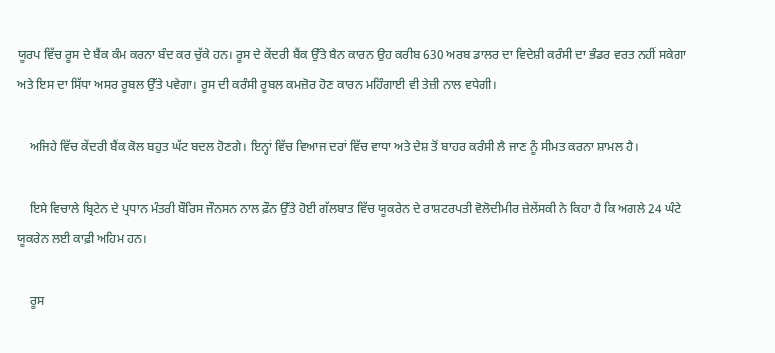ਯੂਰਪ ਵਿੱਚ ਰੂਸ ਦੇ ਬੈਂਕ ਕੰਮ ਕਰਨਾ ਬੰਦ ਕਰ ਚੁੱਕੇ ਹਨ। ਰੂਸ ਦੇ ਕੇਂਦਰੀ ਬੈਂਕ ਉੱਤੇ ਬੈਨ ਕਾਰਨ ਉਹ ਕਰੀਬ 630 ਅਰਬ ਡਾਲਰ ਦਾ ਵਿਦੇਸ਼ੀ ਕਰੰਸੀ ਦਾ ਭੰਡਰ ਵਰਤ ਨਹੀਂ ਸਕੇਗਾ ਅਤੇ ਇਸ ਦਾ ਸਿੱਧਾ ਅਸਰ ਰੂਬਲ ਉੱਤੇ ਪਵੇਗਾ। ਰੂਸ ਦੀ ਕਰੰਸੀ ਰੂਬਲ ਕਮਜ਼ੋਰ ਹੋਣ ਕਾਰਨ ਮਹਿੰਗਾਈ ਵੀ ਤੇਜ਼ੀ ਨਾਲ ਵਧੇਗੀ।

    ਅਜਿਹੇ ਵਿੱਚ ਕੇਂਦਰੀ ਬੈਂਕ ਕੋਲ ਬਹੁਤ ਘੱਟ ਬਦਲ ਹੋਣਗੇ। ਇਨ੍ਹਾਂ ਵਿੱਚ ਵਿਆਜ ਦਰਾਂ ਵਿੱਚ ਵਾਧਾ ਅਤੇ ਦੇਸ਼ ਤੋਂ ਬਾਹਰ ਕਰੰਸੀ ਲੈ ਜਾਣ ਨੂੰ ਸੀਮਤ ਕਰਨਾ ਸ਼ਾਮਲ ਹੈ।

    ਇਸੇ ਵਿਚਾਲੇ ਬ੍ਰਿਟੇਨ ਦੇ ਪ੍ਰਧਾਨ ਮੰਤਰੀ ਬੌਰਿਸ ਜੌਨਸਨ ਨਾਲ ਫ਼ੌਨ ਉੱਤੇ ਹੋਈ ਗੱਲਬਾਤ ਵਿੱਚ ਯੂਕਰੇਨ ਦੇ ਰਾਸ਼ਟਰਪਤੀ ਵੋਲੋਦੀਮੀਰ ਜ਼ੇਲੇਂਸਕੀ ਨੇ ਕਿਹਾ ਹੈ ਕਿ ਅਗਲੇ 24 ਘੰਟੇ ਯੂਕਰੇਨ ਲਈ ਕਾਫ਼ੀ ਅਹਿਮ ਹਨ।

    ਰੂਸ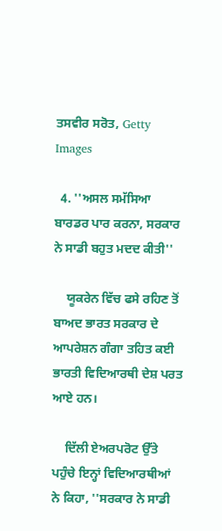ਤਸਵੀਰ ਸਰੋਤ, Getty Images

  4. ''ਅਸਲ ਸਮੱਸਿਆ ਬਾਰਡਰ ਪਾਰ ਕਰਨਾ, ਸਰਕਾਰ ਨੇ ਸਾਡੀ ਬਹੁਤ ਮਦਦ ਕੀਤੀ''

    ਯੂਕਰੇਨ ਵਿੱਚ ਫਸੇ ਰਹਿਣ ਤੋਂ ਬਾਅਦ ਭਾਰਤ ਸਰਕਾਰ ਦੇ ਆਪਰੇਸ਼ਨ ਗੰਗਾ ਤਹਿਤ ਕਈ ਭਾਰਤੀ ਵਿਦਿਆਰਥੀ ਦੇਸ਼ ਪਰਤ ਆਏ ਹਨ।

    ਦਿੱਲੀ ਏਅਰਪਰੋਟ ਉੱਤੇ ਪਹੁੰਚੇ ਇਨ੍ਹਾਂ ਵਿਦਿਆਰਥੀਆਂ ਨੇ ਕਿਹਾ, ''ਸਰਕਾਰ ਨੇ ਸਾਡੀ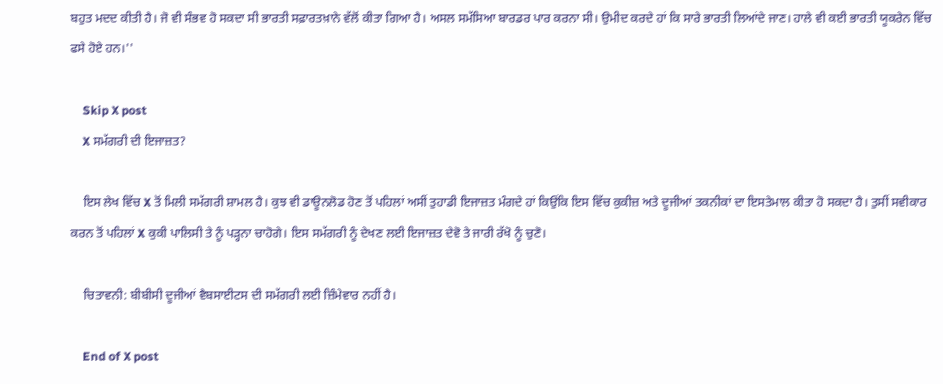ਬਹੁਤ ਮਦਦ ਕੀਤੀ ਹੈ। ਜੋ ਵੀ ਸੰਭਵ ਹੋ ਸਕਦਾ ਸੀ ਭਾਰਤੀ ਸਫ਼ਾਰਤਖ਼ਾਨੇ ਵੱਲੋਂ ਕੀਤਾ ਗਿਆ ਹੈ। ਅਸਲ ਸਮੱਸਿਆ ਬਾਰਡਰ ਪਾਰ ਕਰਨਾ ਸੀ। ਉਮੀਦ ਕਰਦੇ ਹਾਂ ਕਿ ਸਾਰੇ ਭਾਰਤੀ ਲਿਆਂਦੇ ਜਾਣ। ਹਾਲੇ ਵੀ ਕਈ ਭਾਰਤੀ ਯੂਕਰੇਨ ਵਿੱਚ ਫਸੇ ਹੋਏ ਹਨ।''

    Skip X post
    X ਸਮੱਗਰੀ ਦੀ ਇਜਾਜ਼ਤ?

    ਇਸ ਲੇਖ ਵਿੱਚ X ਤੋਂ ਮਿਲੀ ਸਮੱਗਰੀ ਸ਼ਾਮਲ ਹੈ। ਕੁਝ ਵੀ ਡਾਊਨਲੋਡ ਹੋਣ ਤੋਂ ਪਹਿਲਾਂ ਅਸੀਂ ਤੁਹਾਡੀ ਇਜਾਜ਼ਤ ਮੰਗਦੇ ਹਾਂ ਕਿਉਂਕਿ ਇਸ ਵਿੱਚ ਕੁਕੀਜ਼ ਅਤੇ ਦੂਜੀਆਂ ਤਕਨੀਕਾਂ ਦਾ ਇਸਤੇਮਾਲ ਕੀਤਾ ਹੋ ਸਕਦਾ ਹੈ। ਤੁਸੀਂ ਸਵੀਕਾਰ ਕਰਨ ਤੋਂ ਪਹਿਲਾਂ X ਕੁਕੀ ਪਾਲਿਸੀ ਤੇ ਨੂੰ ਪੜ੍ਹਨਾ ਚਾਹੋਗੇ। ਇਸ ਸਮੱਗਰੀ ਨੂੰ ਦੇਖਣ ਲਈ ਇਜਾਜ਼ਤ ਦੇਵੋ ਤੇ ਜਾਰੀ ਰੱਖੋ ਨੂੰ ਚੁਣੋ।

    ਚਿਤਾਵਨੀ: ਬੀਬੀਸੀ ਦੂਜੀਆਂ ਵੈਬਸਾਈਟਸ ਦੀ ਸਮੱਗਰੀ ਲਈ ਜ਼ਿੰਮੇਵਾਰ ਨਹੀਂ ਹੈ।

    End of X post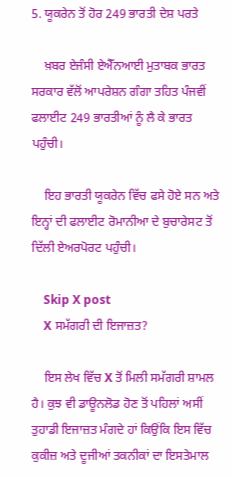5. ਯੂਕਰੇਨ ਤੋਂ ਹੋਰ 249 ਭਾਰਤੀ ਦੇਸ਼ ਪਰਤੇ

    ਖ਼ਬਰ ਏਜੰਸੀ ਏਐੱਨਆਈ ਮੁਤਾਬਕ ਭਾਰਤ ਸਰਕਾਰ ਵੱਲੋਂ ਆਪਰੇਸ਼ਨ ਗੰਗਾ ਤਹਿਤ ਪੰਜਵੀਂ ਫਲਾਈਟ 249 ਭਾਰਤੀਆਂ ਨੂੰ ਲੈ ਕੇ ਭਾਰਤ ਪਹੁੰਚੀ।

    ਇਹ ਭਾਰਤੀ ਯੂਕਰੇਨ ਵਿੱਚ ਫਸੇ ਹੋਏ ਸਨ ਅਤੇ ਇਨ੍ਹਾਂ ਦੀ ਫਲਾਈਟ ਰੋਮਾਨੀਆ ਦੇ ਬੁਚਾਰੇਸਟ ਤੋਂ ਦਿੱਲੀ ਏਅਰਪੋਰਟ ਪਹੁੰਚੀ।

    Skip X post
    X ਸਮੱਗਰੀ ਦੀ ਇਜਾਜ਼ਤ?

    ਇਸ ਲੇਖ ਵਿੱਚ X ਤੋਂ ਮਿਲੀ ਸਮੱਗਰੀ ਸ਼ਾਮਲ ਹੈ। ਕੁਝ ਵੀ ਡਾਊਨਲੋਡ ਹੋਣ ਤੋਂ ਪਹਿਲਾਂ ਅਸੀਂ ਤੁਹਾਡੀ ਇਜਾਜ਼ਤ ਮੰਗਦੇ ਹਾਂ ਕਿਉਂਕਿ ਇਸ ਵਿੱਚ ਕੁਕੀਜ਼ ਅਤੇ ਦੂਜੀਆਂ ਤਕਨੀਕਾਂ ਦਾ ਇਸਤੇਮਾਲ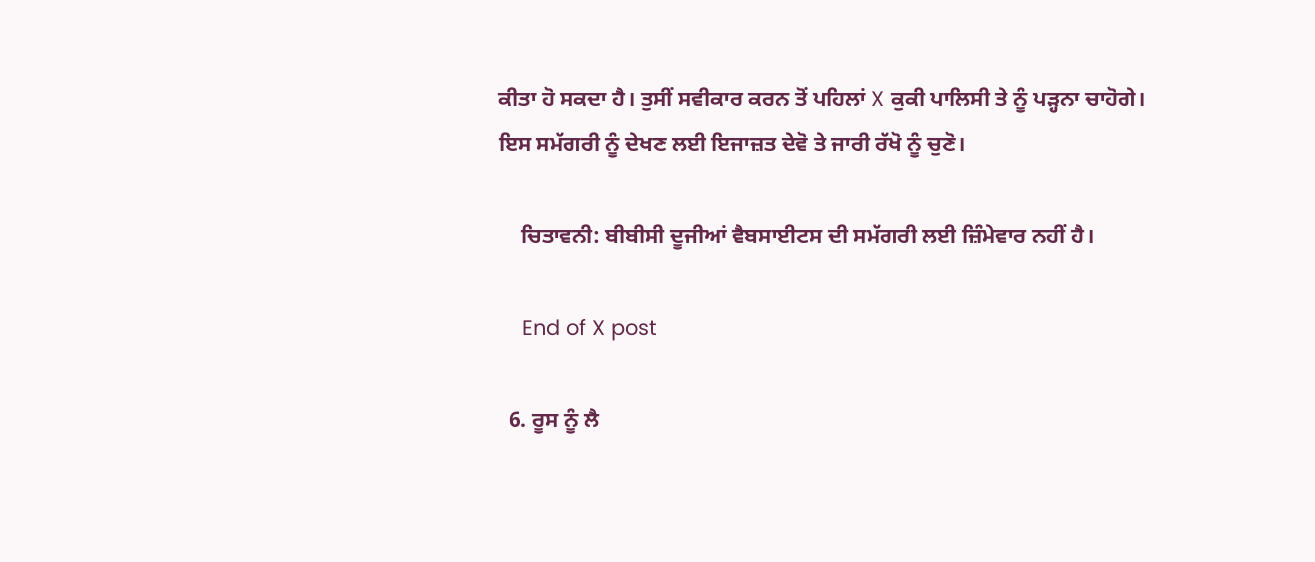ਕੀਤਾ ਹੋ ਸਕਦਾ ਹੈ। ਤੁਸੀਂ ਸਵੀਕਾਰ ਕਰਨ ਤੋਂ ਪਹਿਲਾਂ X ਕੁਕੀ ਪਾਲਿਸੀ ਤੇ ਨੂੰ ਪੜ੍ਹਨਾ ਚਾਹੋਗੇ। ਇਸ ਸਮੱਗਰੀ ਨੂੰ ਦੇਖਣ ਲਈ ਇਜਾਜ਼ਤ ਦੇਵੋ ਤੇ ਜਾਰੀ ਰੱਖੋ ਨੂੰ ਚੁਣੋ।

    ਚਿਤਾਵਨੀ: ਬੀਬੀਸੀ ਦੂਜੀਆਂ ਵੈਬਸਾਈਟਸ ਦੀ ਸਮੱਗਰੀ ਲਈ ਜ਼ਿੰਮੇਵਾਰ ਨਹੀਂ ਹੈ।

    End of X post

  6. ਰੂਸ ਨੂੰ ਲੈ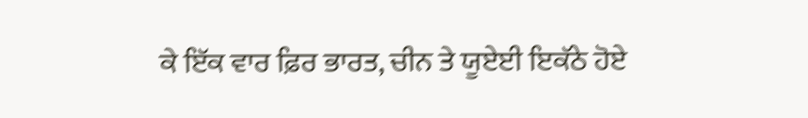ਕੇ ਇੱਕ ਵਾਰ ਫ਼ਿਰ ਭਾਰਤ, ਚੀਨ ਤੇ ਯੂਏਈ ਇਕੱਠੇ ਹੋਏ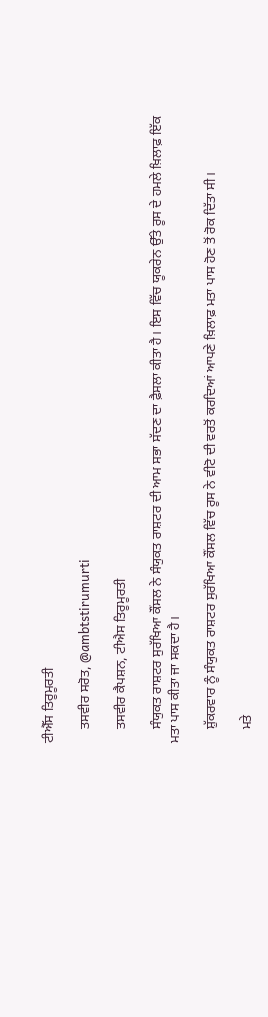ਟੀਐੱਸ ਤਿਰੂਮੂਰਤੀ

    ਤਸਵੀਰ ਸਰੋਤ, @ambtstirumurti

    ਤਸਵੀਰ ਕੈਪਸ਼ਨ, ਟੀਐਸ ਤਿਰੂਮੂਰਤੀ

    ਸੰਯੁਕਤ ਰਾਸ਼ਟਰ ਸੁਰੱਖਿਆ ਕੌਂਸਲ ਨੇ ਸੰਯੁਕਤ ਰਾਸ਼ਟਰ ਦੀ ਆਮ ਸਭਾ ਸੱਦਣ ਦਾ ਫ਼ੈਸਲਾ ਕੀਤਾ ਹੈ। ਇਸ ਵਿੱਚ ਯੂਕਰੇਨ ਉੱਤੇ ਰੂਸ ਦੇ ਹਮਲੇ ਖ਼ਿਲਾਫ਼ ਇੱਕ ਮਤਾ ਪਾਸ ਕੀਤਾ ਜਾ ਸਕਦਾ ਹੈ।

    ਸ਼ੁੱਕਰਵਾਰ ਨੂੰ ਸੰਯੁਕਤ ਰਾਸ਼ਟਰ ਸੁਰੱਖਿਆ ਕੌਂਸਲ ਵਿੱਚ ਰੂਸ ਨੇ ਵੀਟੋ ਦੀ ਵਰਤੋਂ ਕਰਦਿਆਂ ਆਪਣੇ ਖ਼ਿਲਾਫ਼ ਮਤਾ ਪਾਸ ਹੋਣ ਤੋਂ ਰੋਕ ਦਿੱਤਾ ਸੀ।

    ਮਤੇ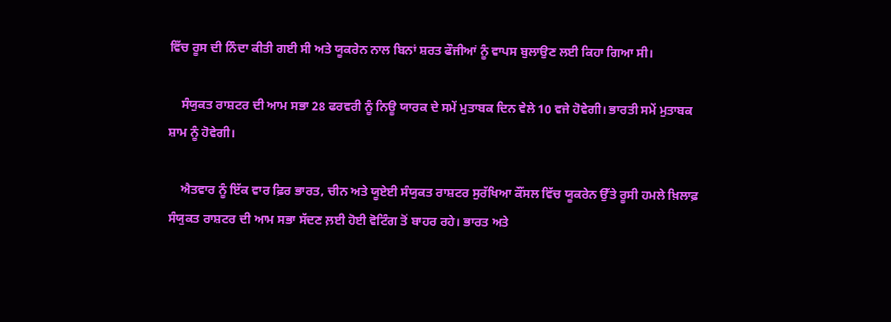ਵਿੱਚ ਰੂਸ ਦੀ ਨਿੰਦਾ ਕੀਤੀ ਗਈ ਸੀ ਅਤੇ ਯੂਕਰੇਨ ਨਾਲ ਬਿਨਾਂ ਸ਼ਰਤ ਫੌਜੀਆਂ ਨੂੰ ਵਾਪਸ ਬੁਲਾਉਣ ਲਈ ਕਿਹਾ ਗਿਆ ਸੀ।

    ਸੰਯੁਕਤ ਰਾਸ਼ਟਰ ਦੀ ਆਮ ਸਭਾ 28 ਫਰਵਰੀ ਨੂੰ ਨਿਊ ਯਾਰਕ ਦੇ ਸਮੇਂ ਮੁਤਾਬਕ ਦਿਨ ਵੇਲੇ 10 ਵਜੇ ਹੋਵੇਗੀ। ਭਾਰਤੀ ਸਮੇਂ ਮੁਤਾਬਕ ਸ਼ਾਮ ਨੂੰ ਹੋਵੇਗੀ।

    ਐਤਵਾਰ ਨੂੰ ਇੱਕ ਵਾਰ ਫ਼ਿਰ ਭਾਰਤ, ਚੀਨ ਅਤੇ ਯੂਏਈ ਸੰਯੁਕਤ ਰਾਸ਼ਟਰ ਸੁਰੱਖਿਆ ਕੌਂਸਲ ਵਿੱਚ ਯੂਕਰੇਨ ਉੱਤੇ ਰੂਸੀ ਹਮਲੇ ਖ਼ਿਲਾਫ਼ ਸੰਯੁਕਤ ਰਾਸ਼ਟਰ ਦੀ ਆਮ ਸਭਾ ਸੱਦਣ ਲ਼ਈ ਹੋਈ ਵੋਟਿੰਗ ਤੋਂ ਬਾਹਰ ਰਹੇ। ਭਾਰਤ ਅਤੇ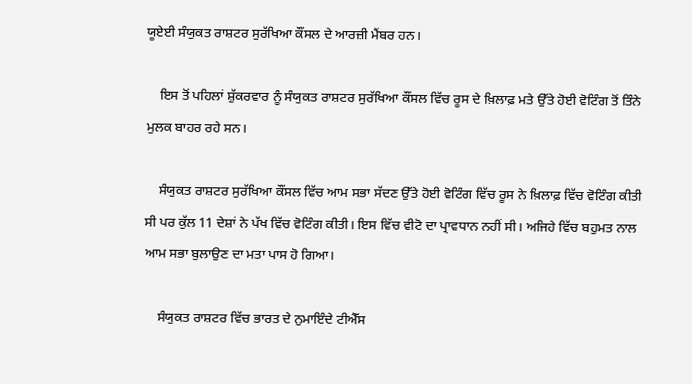ਯੂਏਈ ਸੰਯੁਕਤ ਰਾਸ਼ਟਰ ਸੁਰੱਖਿਆ ਕੌਂਸਲ ਦੇ ਆਰਜ਼ੀ ਮੈਂਬਰ ਹਨ।

    ਇਸ ਤੋਂ ਪਹਿਲਾਂ ਸ਼ੁੱਕਰਵਾਰ ਨੂੰ ਸੰਯੁਕਤ ਰਾਸ਼ਟਰ ਸੁਰੱਖਿਆ ਕੌਂਸਲ ਵਿੱਚ ਰੂਸ ਦੇ ਖ਼ਿਲਾਫ਼ ਮਤੇ ਉੱਤੇ ਹੋਈ ਵੋਟਿੰਗ ਤੋਂ ਤਿੰਨੇ ਮੁਲਕ ਬਾਹਰ ਰਹੇ ਸਨ।

    ਸੰਯੁਕਤ ਰਾਸ਼ਟਰ ਸੁਰੱਖਿਆ ਕੌਂਸਲ ਵਿੱਚ ਆਮ ਸਭਾ ਸੱਦਣ ਉੱਤੇ ਹੋਈ ਵੋਟਿੰਗ ਵਿੱਚ ਰੂਸ ਨੇ ਖ਼ਿਲਾਫ਼ ਵਿੱਚ ਵੋਟਿੰਗ ਕੀਤੀ ਸੀ ਪਰ ਕੁੱਲ 11 ਦੇਸ਼ਾਂ ਨੇ ਪੱਖ ਵਿੱਚ ਵੋਟਿੰਗ ਕੀਤੀ। ਇਸ ਵਿੱਚ ਵੀਟੋ ਦਾ ਪ੍ਰਾਵਧਾਨ ਨਹੀਂ ਸੀ। ਅਜਿਹੇ ਵਿੱਚ ਬਹੁਮਤ ਨਾਲ ਆਮ ਸਭਾ ਬੁਲਾਉਣ ਦਾ ਮਤਾ ਪਾਸ ਹੋ ਗਿਆ।

    ਸੰਯੁਕਤ ਰਾਸ਼ਟਰ ਵਿੱਚ ਭਾਰਤ ਦੇ ਨੁਮਾਇੰਦੇ ਟੀਐੱਸ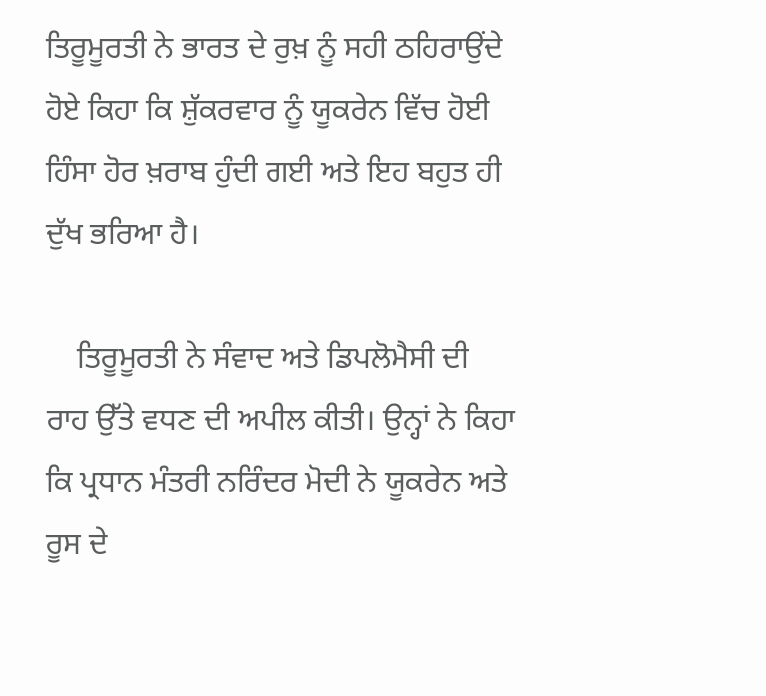ਤਿਰੂਮੂਰਤੀ ਨੇ ਭਾਰਤ ਦੇ ਰੁਖ਼ ਨੂੰ ਸਹੀ ਠਹਿਰਾਉਂਦੇ ਹੋਏ ਕਿਹਾ ਕਿ ਸ਼ੁੱਕਰਵਾਰ ਨੂੰ ਯੂਕਰੇਨ ਵਿੱਚ ਹੋਈ ਹਿੰਸਾ ਹੋਰ ਖ਼ਰਾਬ ਹੁੰਦੀ ਗਈ ਅਤੇ ਇਹ ਬਹੁਤ ਹੀ ਦੁੱਖ ਭਰਿਆ ਹੈ।

    ਤਿਰੂਮੂਰਤੀ ਨੇ ਸੰਵਾਦ ਅਤੇ ਡਿਪਲੋਮੈਸੀ ਦੀ ਰਾਹ ਉੱਤੇ ਵਧਣ ਦੀ ਅਪੀਲ ਕੀਤੀ। ਉਨ੍ਹਾਂ ਨੇ ਕਿਹਾ ਕਿ ਪ੍ਰਧਾਨ ਮੰਤਰੀ ਨਰਿੰਦਰ ਮੋਦੀ ਨੇ ਯੂਕਰੇਨ ਅਤੇ ਰੂਸ ਦੇ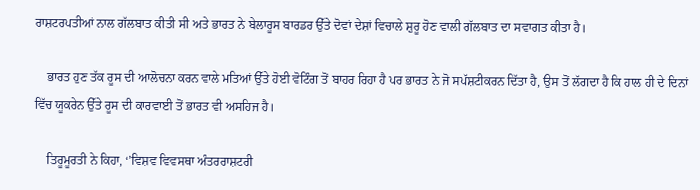ਰਾਸ਼ਟਰਪਤੀਆਂ ਨਾਲ ਗੱਲਬਾਤ ਕੀਤੀ ਸੀ ਅਤੇ ਭਾਰਤ ਨੇ ਬੇਲਾਰੂਸ ਬਾਰਡਰ ਉੱਤੇ ਦੋਵਾਂ ਦੇਸ਼ਾਂ ਵਿਚਾਲੇ ਸ਼ੁਰੂ ਹੋਣ ਵਾਲੀ ਗੱਲਬਾਤ ਦਾ ਸਵਾਗਤ ਕੀਤਾ ਹੈ।

    ਭਾਰਤ ਹੁਣ ਤੱਕ ਰੂਸ ਦੀ ਆਲੋਚਨਾ ਕਰਨ ਵਾਲੇ ਮਤਿਆਂ ਉੱਤੇ ਹੋਈ ਵੋਟਿੰਗ ਤੋਂ ਬਾਹਰ ਰਿਹਾ ਹੈ ਪਰ ਭਾਰਤ ਨੇ ਜੋ ਸਪੱਸ਼ਟੀਕਰਨ ਦਿੱਤਾ ਹੈ, ਉਸ ਤੋਂ ਲੱਗਦਾ ਹੈ ਕਿ ਹਾਲ ਹੀ ਦੇ ਦਿਨਾਂ ਵਿੱਚ ਯੂਕਰੇਨ ਉੱਤੇ ਰੂਸ ਦੀ ਕਾਰਵਾਈ ਤੋਂ ਭਾਰਤ ਵੀ ਅਸਹਿਜ ਹੈ।

    ਤਿਰੂਮੂਰਤੀ ਨੇ ਕਿਹਾ, ‘’ਵਿਸ਼ਵ ਵਿਵਸਥਾ ਅੰਤਰਰਾਸ਼ਟਰੀ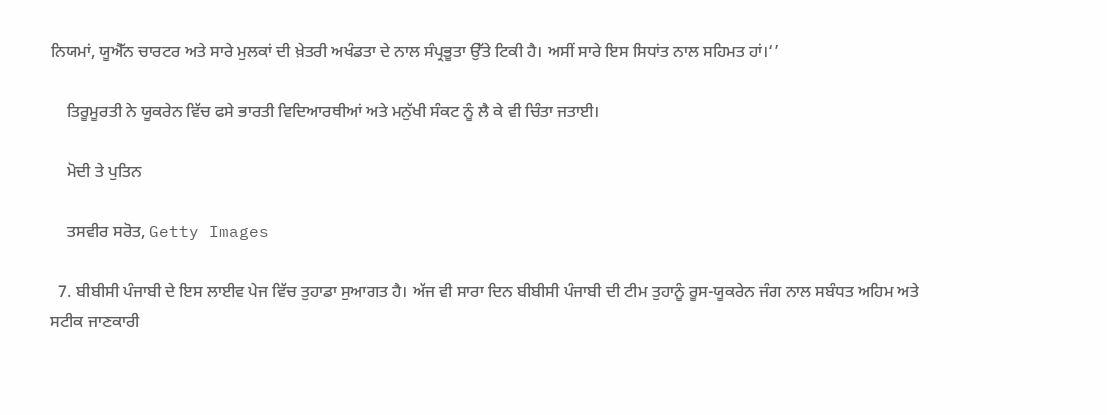ਨਿਯਮਾਂ, ਯੂਐੱਨ ਚਾਰਟਰ ਅਤੇ ਸਾਰੇ ਮੁਲਕਾਂ ਦੀ ਖ਼ੇਤਰੀ ਅਖੰਡਤਾ ਦੇ ਨਾਲ ਸੰਪ੍ਰਭੂਤਾ ਉੱਤੇ ਟਿਕੀ ਹੈ। ਅਸੀਂ ਸਾਰੇ ਇਸ ਸਿਧਾਂਤ ਨਾਲ ਸਹਿਮਤ ਹਾਂ।‘’

    ਤਿਰੂਮੂਰਤੀ ਨੇ ਯੂਕਰੇਨ ਵਿੱਚ ਫਸੇ ਭਾਰਤੀ ਵਿਦਿਆਰਥੀਆਂ ਅਤੇ ਮਨੁੱਖੀ ਸੰਕਟ ਨੂੰ ਲੈ ਕੇ ਵੀ ਚਿੰਤਾ ਜਤਾਈ।

    ਮੋਦੀ ਤੇ ਪੁਤਿਨ

    ਤਸਵੀਰ ਸਰੋਤ, Getty Images

  7. ਬੀਬੀਸੀ ਪੰਜਾਬੀ ਦੇ ਇਸ ਲਾਈਵ ਪੇਜ ਵਿੱਚ ਤੁਹਾਡਾ ਸੁਆਗਤ ਹੈ। ਅੱਜ ਵੀ ਸਾਰਾ ਦਿਨ ਬੀਬੀਸੀ ਪੰਜਾਬੀ ਦੀ ਟੀਮ ਤੁਹਾਨੂੰ ਰੂਸ-ਯੂਕਰੇਨ ਜੰਗ ਨਾਲ ਸਬੰਧਤ ਅਹਿਮ ਅਤੇ ਸਟੀਕ ਜਾਣਕਾਰੀ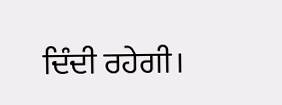ਦਿੰਦੀ ਰਹੇਗੀ।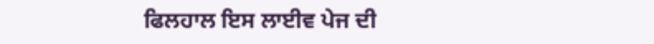ਫਿਲਹਾਲ ਇਸ ਲਾਈਵ ਪੇਜ ਦੀ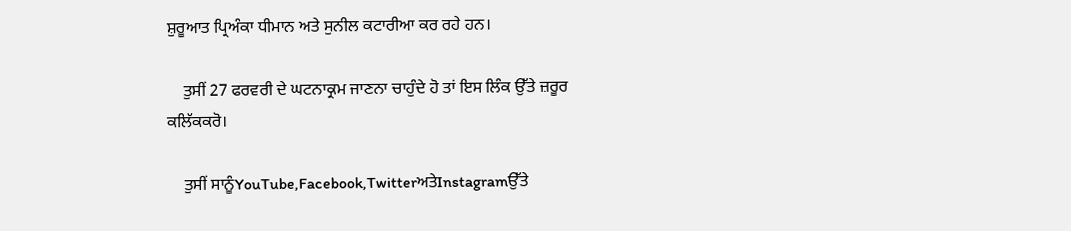ਸ਼ੁਰੂਆਤ ਪ੍ਰਿਅੰਕਾ ਧੀਮਾਨ ਅਤੇ ਸੁਨੀਲ ਕਟਾਰੀਆ ਕਰ ਰਹੇ ਹਨ।

    ਤੁਸੀਂ 27 ਫਰਵਰੀ ਦੇ ਘਟਨਾਕ੍ਰਮ ਜਾਣਨਾ ਚਾਹੁੰਦੇ ਹੋ ਤਾਂ ਇਸ ਲਿੰਕ ਉੱਤੇ ਜ਼ਰੂਰ ਕਲਿੱਕਕਰੋ।

    ਤੁਸੀਂ ਸਾਨੂੰYouTube,Facebook,TwitterਅਤੇInstagramਉੱਤੇ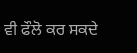ਵੀ ਫੌਲੋ ਕਰ ਸਕਦੇ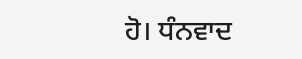ਹੋ। ਧੰਨਵਾਦ